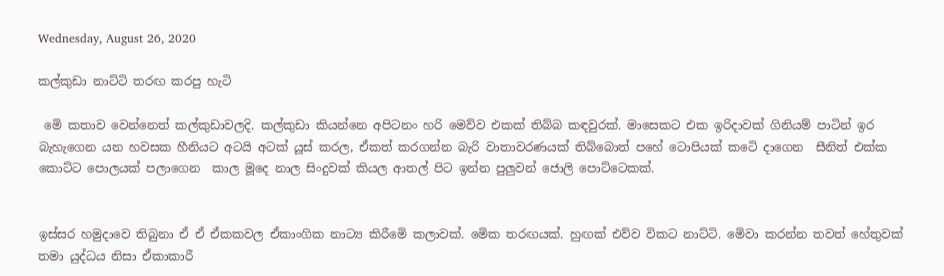Wednesday, August 26, 2020

කල්කුඩා නාට්ටි තරඟ කරපු හැටි

 මෙි කතාව වෙන්නෙත් කල්කුඩාවලදි. කල්කුඩා කියන්නෙ අපිටනං හරි මෙව්ව එකක් තිබ්බ කඳවුරක්. මාසෙකට එක ඉරිදාවක් ගිනියම් පාටින් ඉර බැහැගෙන යන හවසක හීනියට අටයි අටක් යූස් කරල, ඒකත් කරගන්න බැරි වාතාවරණයක් තිබ්බොත් පහේ ටොපියක් කටෙි දාගෙන  සීනිත් එක්ක කොට්ට පොලයක් පලාගෙන  කාල මූදෙ නාල සිංදුවක් කියල ආතල් පිට ඉන්න පුලුවන් ජොලි පොට්ටෙකක්.


ඉස්සර හමුදාවෙ තිබුනා ඒ ඒ ඒකකවල ඒකාංගික නාට්‍ය කිරීමෙි කලාවක්. මෙික තරඟයක්. හුඟක් එව්ව විකට නාට්ටි. මෙිවා කරන්න තවත් හේතුවක් තමා යුද්ධය නිසා ඒකාකාරී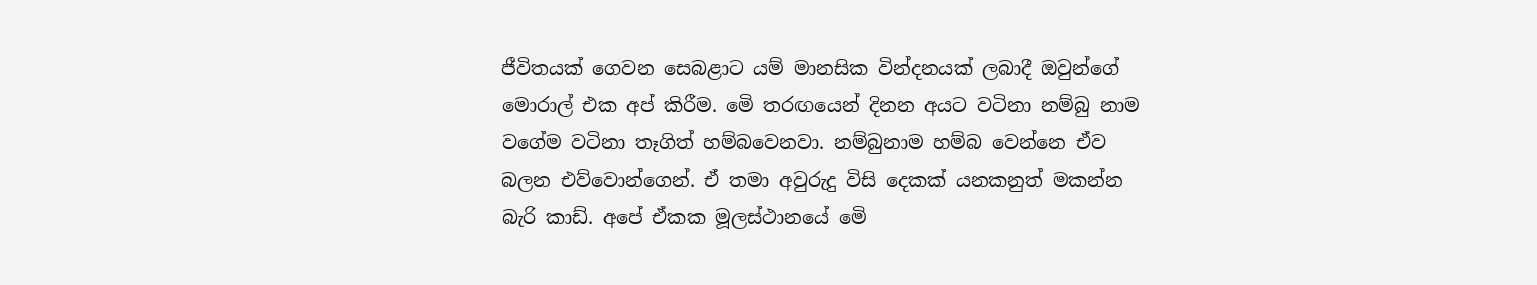ජීවිතයක් ගෙවන සෙබළාට යම් මානසික වින්දනයක් ලබාදී ඔවුන්ගේ මොරාල් එක අප් කිරීම. මෙි තරඟයෙන් දිනන අයට වටිනා නම්බු නාම වගේම වටිනා තෑගිත් හම්බවෙනවා. නම්බුනාම හම්බ වෙන්නෙ ඒව බලන එව්වොන්ගෙන්. ඒ තමා අවුරුදු විසි දෙකක් යනකනුත් මකන්න බැරි කාඩ්. අපේ ඒකක මූලස්ථානයේ මෙි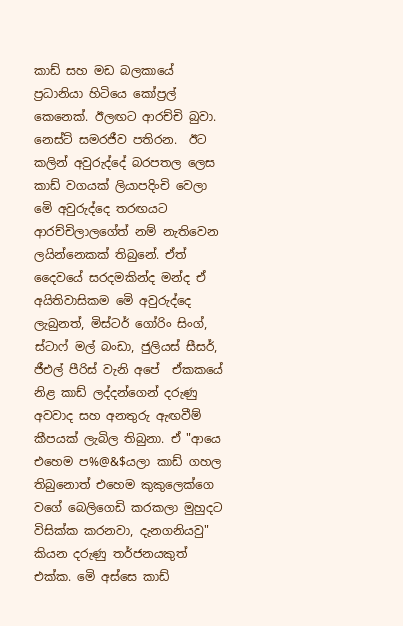කාඩ් සහ මඩ බලකායේ ප්‍රධානියා හිටියෙ කෝප්‍රල් කෙනෙක්. ඊලඟට ආරච්චි බුවා. නෙස්ට් සමරජීව පතිරන.  ඊට කලින් අවුරුද්දේ බරපතල ලෙස කාඩ් වගයක් ලියාපදිංචි වෙලා මෙි අවුරුද්දෙ තරඟයට ආරච්චිලාලගේත් නම් නැතිවෙන ලයින්නෙකක් තිබුනේ. ඒත් දෛවයේ සරදමකින්ද මන්ද ඒ අයිතිවාසිකම මෙි අවුරුද්දෙ ලැබුනත්, මිස්ටර් ගෝරිං සිංග්, ස්ටාෆ් මල් බංඩා, ජුලියස් සීසර්, ජීඑල් පීරිස් වැනි අපේ  ඒකකයේ නිළ කාඩ් ලද්දන්ගෙන් දරුණු අවවාද සහ අනතුරු ඇඟවීම් කීපයක් ලැබිල තිබුනා. ඒ "ආයෙ එහෙම ප%@&$යලා කාඩ් ගහල තිබුනොත් එහෙම කුකුලෙක්ගෙ වගේ බෙලිගෙඩි කරකලා මුහුදට විසික්ක කරනවා, දැනගනියවු"  කියන දරුණු තර්ජනයකුත් එක්ක. මෙි අස්සෙ කාඩ්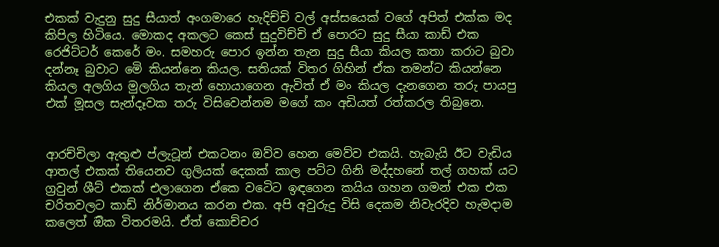එකක් වැදුනු සුදු සීයාත් අංගමාරෙ හැදිච්චි වල් අස්සයෙක් වගේ අපිත් එක්ක මද කිපිල හිටියෙ. මොකද අකලට කෙස් සුදුවිච්චි ඒ පොරට සුදු සීයා කාඩ් එක රෙජිට්ටර් කෙරේ මං. සමහරු පොර ඉන්න තැන සුදු සීයා කියල කතා කරාට බුවා දන්නෑ බුවාට මෙි කියන්නෙ කියල. සතියක් විතර ගිහින් ඒක තමන්ට කියන්නෙ කියල අලගිය මුලගිය තැන් හොයාගෙන ඇවිත් ඒ මං කියල දැනගෙන තරු පායපු එක් මූසල සැන්දෑවක තරු විසිවෙන්නම මගේ කං අඩියත් රත්කරල තිබුනෙ.


ආරච්චිලා ඇතුළු ප්ලැටූන් එකටනං ඔව්ව හෙන මෙව්ව එකයි. හැබැයි ඊට වැඩිය ආතල් එකක් තියෙනව ගුලියක් දෙකක් කාල පට්ට ගිනි මද්දහනේ තල් ගහක් යට ග්‍රවුන් ශීට් එකක් එලාගෙන ඒකෙ වටෙිට ඉඳගෙන කයිය ගහන ගමන් එක එක චරිතවලට කාඩ් නිර්මානය කරන එක. අපි අවුරුදු විසි දෙකම නිවැරදිව හැමදාම කලෙත් ඔික විතරමයි. ඒත් කොච්චර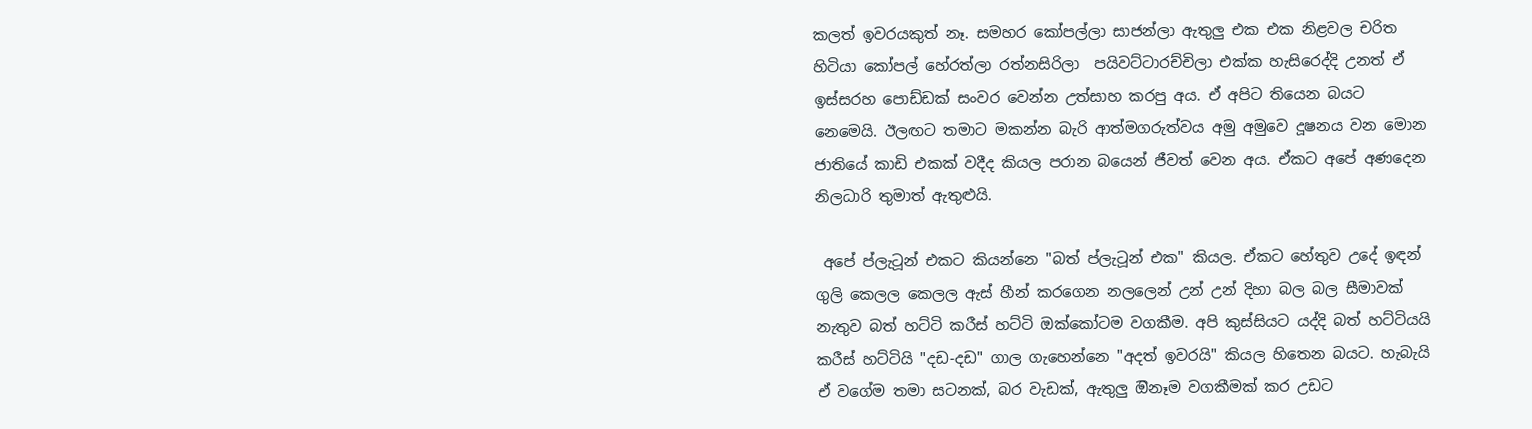කලත් ඉවරයකුත් නෑ. සමහර කෝපල්ලා සාජන්ලා ඇතුලු එක එක නිළවල චරිත හිටියා කෝපල් හේරත්ලා රත්නසිරිලා  පයිවට්ටාරච්චිලා එක්ක හැසිරෙද්දි උනත් ඒ ඉස්සරහ පොඩ්ඩක් සංවර වෙන්න උත්සාහ කරපු අය. ඒ අපිට තියෙන බයට නෙමෙයි. ඊලඟට තමාට මකන්න බැරි ආත්මගරුත්වය අමු අමුවෙ දූෂනය වන මොන ජාතියේ කාඩි එකක් වදීද කියල පරාන බයෙන් ජීවත් වෙන අය. ඒකට අපේ අණදෙන නිලධාරි තුමාත් ඇතුළුයි.

 අපේ ප්ලැටූන් එකට කියන්නෙ "බත් ප්ලැටූන් එක" කියල. ඒකට හේතුව උදේ ඉඳන් ගුලි කෙලල කෙලල ඇස් හීන් කරගෙන නලලෙන් උන් උන් දිහා බල බල සීමාවක් නැතුව බත් හට්ටි කරීස් හට්ටි ඔක්කෝටම වගකීම. අපි කුස්සියට යද්දි බත් හට්ටියයි කරීස් හට්ටියි "දඩ-දඩ" ගාල ගැහෙන්නෙ "අදත් ඉවරයි" කියල හිතෙන බයට. හැබැයි ඒ වගේම තමා සටනක්, බර වැඩක්, ඇතුලු ඔිනෑම වගකීමක් කර උඩට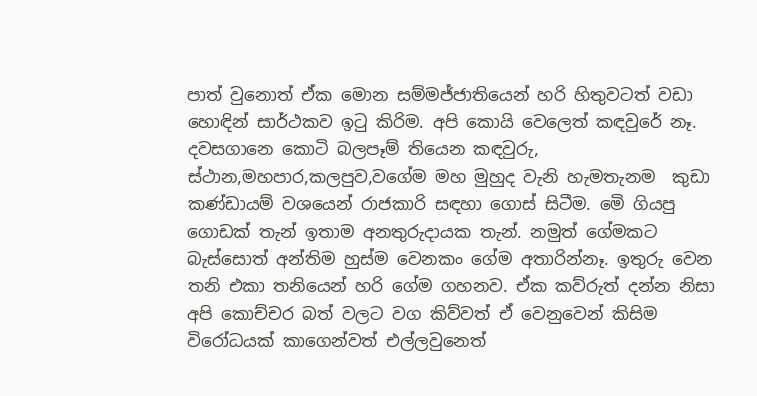පාත් වුනොත් ඒක මොන සම්මජ්ජාතියෙන් හරි හිතුවටත් වඩා හොඳින් සාර්ථකව ඉටු කිරිම. අපි කොයි වෙලෙත් කඳවුරේ නෑ. දවසගානෙ කොටි බලපෑම් තියෙන කඳවුරු, ස්ථාන,මහපාර,කලපුව,වගේම මහ මුහුද වැනි හැමතැනම  කුඩා කණ්ඩායම් වශයෙන් රාජකාරි සඳහා ගොස් සිටීම. මෙි ගියපු ගොඩක් තැන් ඉතාම අනතුරුදායක තැන්. නමුත් ගේමකට බැස්සොත් අන්තිම හුස්ම වෙනකං ගේම අතාරින්නෑ. ඉතුරු වෙන තනි එකා තනියෙන් හරි ගේම ගහනව. ඒක කව්රුත් දන්න නිසා අපි කොච්චර බත් වලට වග කිව්වත් ඒ වෙනුවෙන් කිසිම විරෝධයක් කාගෙන්වත් එල්ලවුනෙත්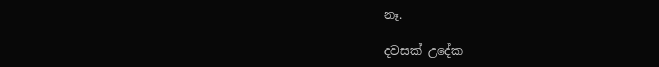නෑ.

දවසක් උදේක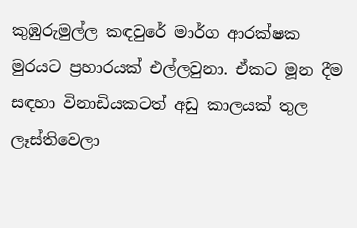කුඹුරුමුල්ල කඳවුරේ මාර්ග ආරක්ෂක මුරයට ප්‍රහාරයක් එල්ලවුනා. ඒකට මූන දීම සඳහා විනාඩියකටත් අඩු කාලයක් තුල ලෑස්තිවෙලා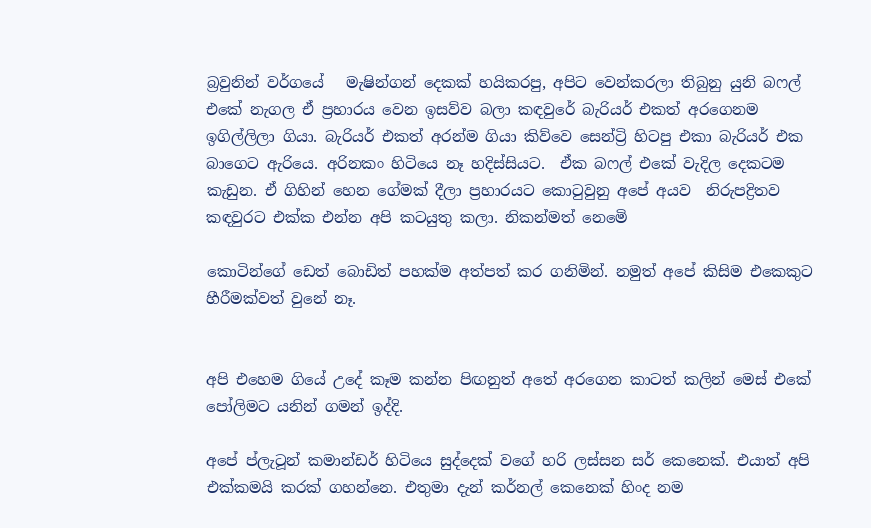බ්‍රවුනින් වර්ගයේ   මැෂින්ගන් දෙකක් හයිකරපු, අපිට වෙන්කරලා තිබුනු යුනි බෆල් එකේ නැගල ඒ ප්‍රහාරය වෙන ඉසව්ව බලා කඳවුරේ බැරියර් එකත් අරගෙනම ඉගිල්ලිලා ගියා. බැරියර් එකත් අරන්ම ගියා කිව්වෙ සෙන්ට්‍රි හිටපු එකා බැරියර් එක බාගෙට ඇරියෙ. අරිනකං හිටියෙ නෑ හදිස්සියට.  ඒක බෆල් එකේ වැදිල දෙකටම කැඩුන. ඒ ගිහින් හෙන ගේමක් දීලා ප්‍රහාරයට කොටුවුනු අපේ අයව  නිරුපද්‍රිතව කඳවුරට එක්ක එන්න අපි කටයුතු කලා. නිකන්මත් නෙමෙි

කොටින්ගේ ඩෙත් බොඩිත් පහක්ම අත්පත් කර ගනිමින්. නමුත් අපේ කිසිම එකෙකුට හීරීමක්වත් වුනේ නෑ.


අපි එහෙම ගියේ උදේ කෑම කන්න පිඟනුත් අතේ අරගෙන කාටත් කලින් මෙස් එකේ පෝලිමට යනින් ගමන් ඉද්දි.

අපේ ප්ලැටූන් කමාන්ඩර් හිටියෙ සුද්දෙක් වගේ හරි ලස්සන සර් කෙනෙක්. එයාත් අපි එක්කමයි කරක් ගහන්නෙ. එතුමා දැන් කර්නල් කෙනෙක් හිංද නම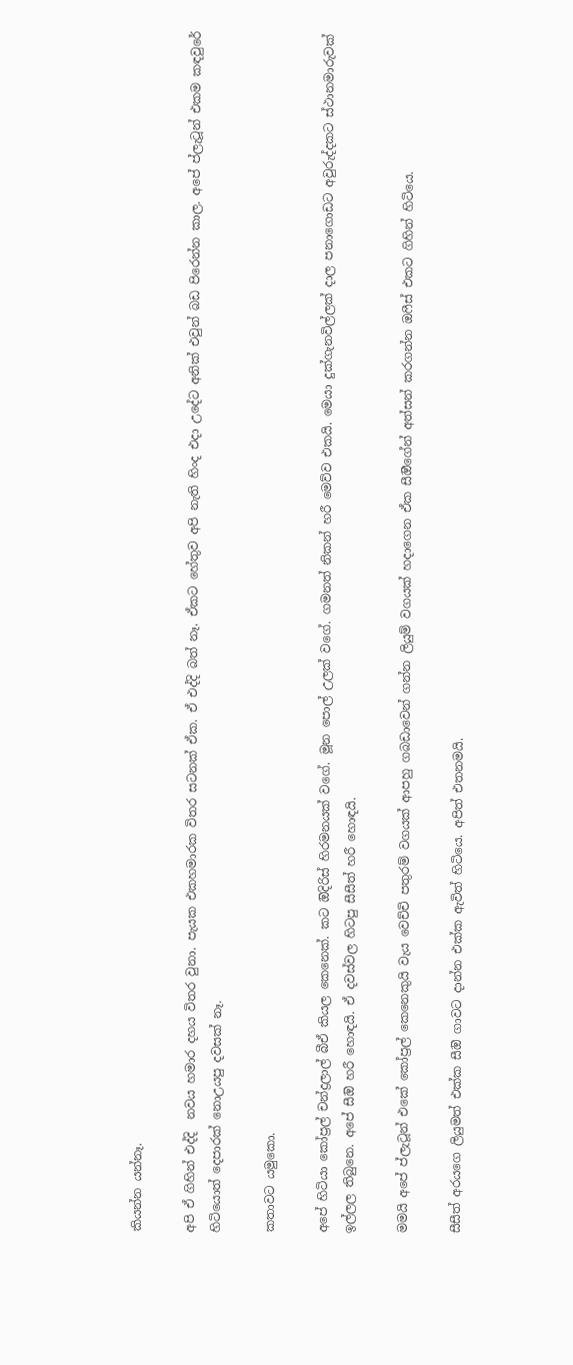කියන්න යන්නෑ.

අපි ඒ ගිහින් එද්දි  නවය හමාර දහය විතර වුනා. පැයක එකහමාරක විතර සටනක් ඒක. ඒ එද්දි බත් නෑ. ඒකට හේතුව අපි නැති හිංද එදා උදේට අනික් එවුන් බඩ පිරෙන්න කාල. අපේ ප්ලැටූන් එකම කඳවුරේ හිටියොත් දෙපාරක් නොඋයපු දවසක් නෑ.

කතාවට යමුකො.

අපේ හිටියා කෝප්‍රල් චන්ද්‍රලාල් බීඒ කියල කෙනෙක්. කට ඔිදිරිස් හිරමනයක් වගේ. මූන පොල් උලක් වගේ. ගමනත් නිකන් හරී මෙව්ව එකයි. මෙයා දුක්ගැනවිල්ලක් දාල පනාගොඩට අවුරුද්දකට ස්ථානමාරුවක් ඉල්ලල තිබුනෙ. අපේ සීඔි හරී හොඳයි. ඒ දවස්වල හිටපු සීසීත් හරී හොඳයි.

මමයි අපේ ප්ලැටූන් එකේ කෝප්‍රල් කෙනෙකුයි වැය වෙච්චි පතුරම් වගයක් ආපහු ගබඩාවෙන් ගන්න ලියුම් වගයක් හදාගෙන ඒක සීඔීගේන් අත්සන් කරගන්න ඔෆීස් එකට ගිහින් හිටියෙ.

සීසීත් අරයගෙ ලියුමත් එක්ක සීඔි ගාවට දාන්න එක්ක ඇවිත් හිටියෙ. අපිත් එතනමයි.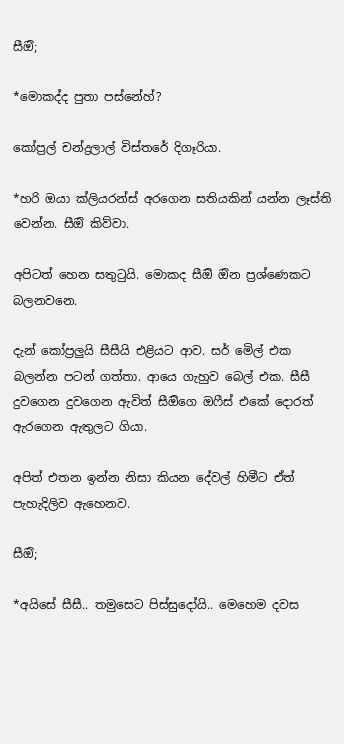සීඔි;

*මොකද්ද පුතා පස්නේහ්?

කෝප්‍රල් චන්ද්‍රලාල් විස්තරේ දිගෑරියා.

*හරි ඔයා ක්ලියරන්ස් අරගෙන සතියකින් යන්න ලෑස්ති වෙන්න. සීඔි කිව්වා.

අපිටත් හෙන සතුටුයි. මොකද සීඔි ඔින ප්‍රශ්ණෙකට බලනවනෙ.

දැන් කෝප්‍රලුයි සීසීයි එළියට ආව. සර් මෙිල් එක බලන්න පටන් ගත්තා. ආයෙ ගැහුව බෙල් එක. සීසී දුවගෙන දුවගෙන ඇවිත් සීඔිගෙ ඔෆීස් එකේ දොරත් ඇරගෙන ඇතුලට ගියා.

අපිත් එතන ඉන්න නිසා කියන දේවල් හිමීට ඒත් පැහැදිලිව ඇහෙනව.

සීඔි;

*අයිසේ සීසී.. තමුසෙට පිස්සුදෝයි.. මෙහෙම දවස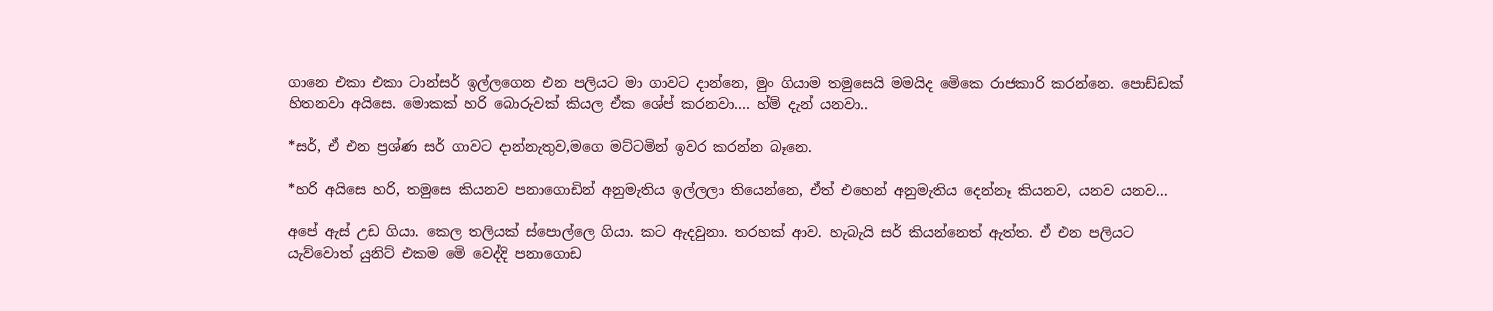ගානෙ එකා එකා ටාන්සර් ඉල්ලගෙන එන පලියට මා ගාවට දාන්නෙ, මුං ගියාම තමුසෙයි මමයිද මෙිකෙ රාජකාරි කරන්නෙ. පොඩ්ඩක් හිතනවා අයිසෙ. මොකක් හරි බොරුවක් කියල ඒක ශේප් කරනවා.... හ්ම් දැන් යනවා..

*සර්, ඒ එන ප්‍රශ්ණ සර් ගාවට දාන්නැතුව,මගෙ මට්ටමින් ඉවර කරන්න බෑනෙ.

*හරි අයිසෙ හරි, තමුසෙ කියනව පනාගොඩින් අනුමැතිය ඉල්ලලා තියෙන්නෙ, ඒත් එහෙන් අනුමැතිය දෙන්නෑ කියනව, යනව යනව...

අපේ ඇස් උඩ ගියා. කෙල තලියක් ස්පොල්ලෙ ගියා. කට ඇදවුනා. තරහක් ආව. හැබැයි සර් කියන්නෙත් ඇත්ත. ඒ එන පලියට යැව්වොත් යුනිට් එකම මෙි වෙද්දි පනාගොඩ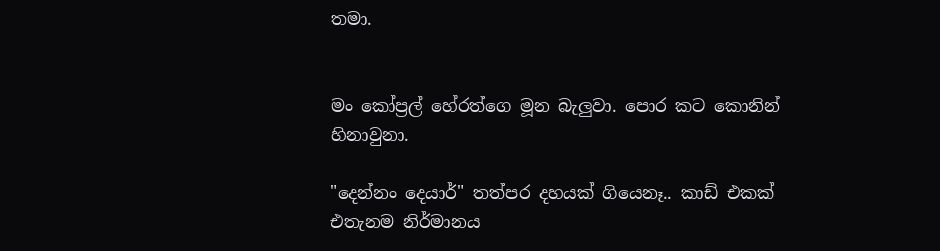තමා.


මං කෝප්‍රල් හේරත්ගෙ මූන බැලුවා. පොර කට කොනින් හිනාවුනා.

"දෙන්නං දෙයාර්" තත්පර දහයක් ගියෙනෑ.. කාඩ් එකක් එතැනම නිර්මානය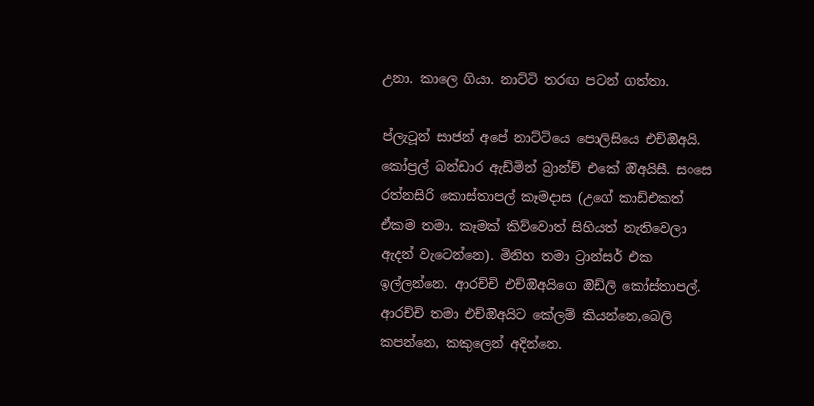උනා. කාලෙ ගියා. නාට්ටි තරඟ පටන් ගත්තා.

ප්ලැටූන් සාජන් අපේ නාට්ටියෙ පොලිසියෙ එච්ඔිඅයි. කෝප්‍රල් බන්ඩාර ඇඩ්මින් බ්‍රාන්ච් එකේ ඔිඅයිසී. සංසෙ රත්නසිරි කොස්තාපල් කෑමදාස (උගේ කාඩ්එකත් ඒකම තමා. කෑමක් කිව්වොත් සිහියත් නැතිවෙලා ඇදන් වැටෙන්නෙ). මිනිහ තමා ට්‍රාන්සර් එක ඉල්ලන්නෙ. ආරච්චි එච්ඔිඅයිගෙ ඔිඩ්ලි කෝස්තාපල්. ආරච්චි තමා එච්ඔිඅයිට කේලම් කියන්නෙ,බෙලි කපන්නෙ, කකුලෙන් අදින්නෙ.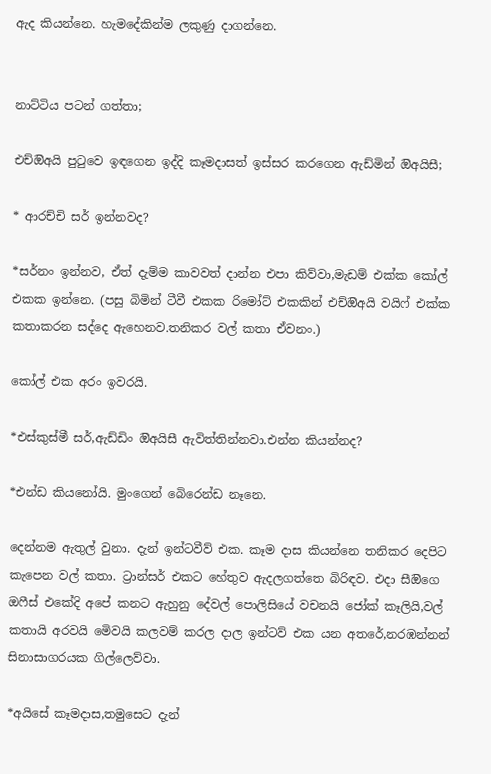ඇද කියන්නෙ. හැමදේකින්ම ලකුණු දාගන්නෙ.


නාට්ටිය පටන් ගත්තා;

එච්ඔිඅයි පුටුවෙ ඉඳගෙන ඉද්දි කෑමදාසත් ඉස්සර කරගෙන ඇඩ්මින් ඔිඅයිසී;

* ආරච්චි සර් ඉන්නවද?

*සර්නං ඉන්නව, ඒත් දැම්ම කාවවත් දාන්න එපා කිව්වා,මැඩම් එක්ක කෝල් එකක ඉන්නෙ. (පසු බිමින් ටීවී එකක රිමෝට් එකකින් එච්ඔිඅයි වයිෆ් එක්ක කතාකරන සද්දෙ ඇහෙනව.තනිකර වල් කතා ඒවනං.)

කෝල් එක අරං ඉවරයි.

*එස්කුස්මී සර්,ඇඩ්ඩිං ඔිඅයිසී ඇවිත්තින්නවා.එන්න කියන්නද?

*එන්ඩ කියනෝයි. මුංගෙන් බෙිරෙන්ඩ නෑනෙ.

දෙන්නම ඇතුල් වුනා. දැන් ඉන්ටවීව් එක. කෑම දාස කියන්නෙ තනිකර දෙපිට කැපෙන වල් කතා. ට්‍රාන්සර් එකට හේතුව ඇදලගත්තෙ බිරිඳව. එදා සීඔිගෙ ඔෆීස් එකේදි අපේ කනට ඇහුනු දේවල් පොලිසියේ වචනයි ජෝක් කෑලියි,වල් කතායි අරවයි මෙිවයි කලවම් කරල දාල ඉන්ටව් එක යන අතරේ,නරඹන්නන් සිනාසාගරයක ගිල්ලෙව්වා.

*අයිසේ කෑමදාස,තමුසෙට දැන්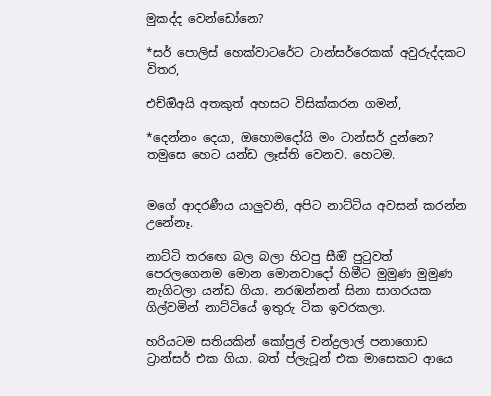මුකද්ද වෙන්ඩෝනෙ?

*සර් පොලිස් හෙක්වාටරේට ටාන්සර්රෙකක් අවුරුද්දකට විතර,

එච්ඔිඅයි අතකුත් අහසට විසික්කරන ගමන්,

*දෙන්නං දෙයා, ඔහොමදෝයි මං ටාන්සර් දුන්නෙ? තමුසෙ හෙට යන්ඩ ලෑස්ති වෙනව. හෙටම.


මගේ ආදරණීය යාලුවනි, අපිට නාට්ටිය අවසන් කරන්න උනේනෑ.

නාට්ටි තරඟෙ බල බලා හිටපු සීඔි පුටුවත් පෙරලගෙනම මොන මොනවාදෝ හිමීට මුමුණ මුමුණ නැගිටලා යන්ඩ ගියා. නරඹන්නන් සිනා සාගරයක ගිල්වමින් නාට්ටියේ ඉතුරු ටික ඉවරකලා.

හරියටම සතියකින් කෝප්‍රල් චන්ද්‍රලාල් පනාගොඩ ට්‍රාන්සර් එක ගියා. බත් ප්ලැටූන් එක මාසෙකට ආයෙ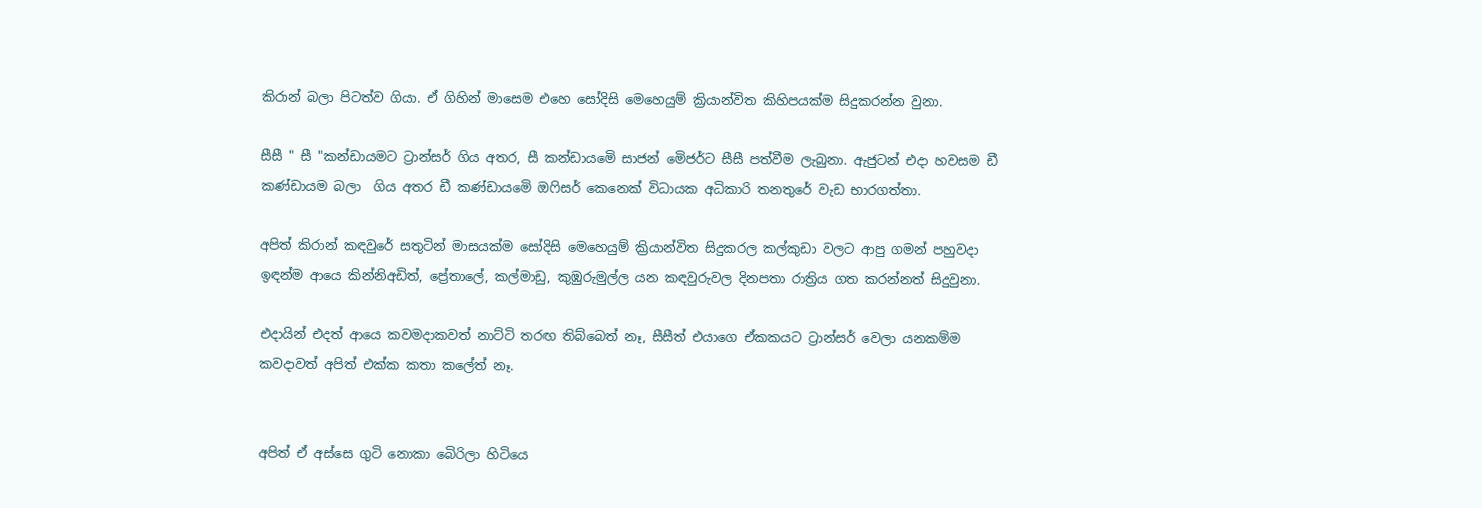කිරාන් බලා පිටත්ව ගියා. ඒ ගිහින් මාසෙම එහෙ සෝදිසි මෙහෙයුම් ක්‍රියාන්විත කිහිපයක්ම සිදුකරන්න වුනා.

සීසී " සී "කන්ඩායමට ට්‍රාන්සර් ගිය අතර, සී කන්ඩායමෙි සාජන් මෙිජර්ට සීසී පත්වීම ලැබුනා. ඇජුටන් එදා හවසම ඩී කණ්ඩායම බලා  ගිය අතර ඩී කණ්ඩායමෙි ඔෆිසර් කෙනෙක් විධායක අධිකාරි තනතුරේ වැඩ භාරගත්තා.

අපිත් කිරාන් කඳවුරේ සතුටින් මාසයක්ම සෝදිසි මෙහෙයුම් ක්‍රියාන්විත සිදුකරල කල්කුඩා වලට ආපු ගමන් පහුවදා ඉඳන්ම ආයෙ කින්නිඅඩිත්, ප්‍රේතාලේ, කල්මාඩු, කුඹුරුමුල්ල යන කඳවුරුවල දිනපතා රාත්‍රිය ගත කරන්නත් සිදුවුනා.

එදායින් එදත් ආයෙ කවමදාකවත් නාට්ටි තරඟ තිබ්බෙත් නෑ, සීසීත් එයාගෙ ඒකකයට ට්‍රාන්සර් වෙලා යනකම්ම කවදාවත් අපිත් එක්ක කතා කලේත් නෑ.


අපිත් ඒ අස්සෙ ගුටි නොකා බෙිරිලා හිටියෙ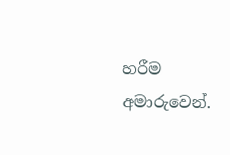හරීම අමාරුවෙන්.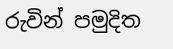රුවින් පමුදිත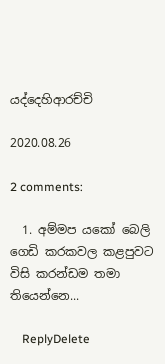යද්දෙහිආරච්චි

2020.08.26

2 comments:

  1. අම්මප යකෝ බෙලි ගෙඩි කරකවල කළපුවට විසි කරන්ඩම තමා තියෙන්නෙ...

    ReplyDelete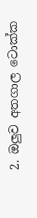2. ඔලුව අතගාල ටොක්ක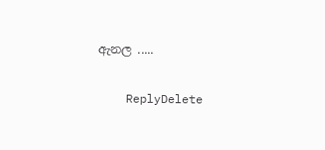ඇනල .....

    ReplyDelete